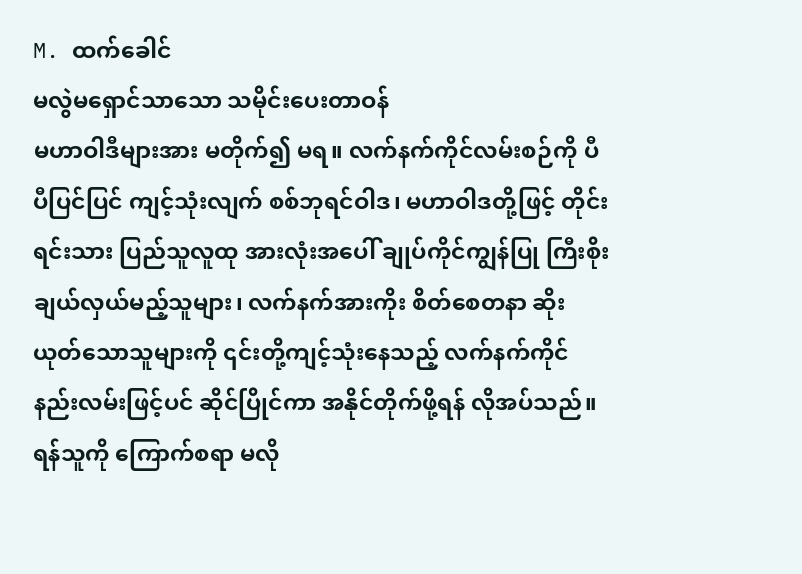M. ထက်ခေါင်
မလွဲမရှောင်သာသော သမိုင်းပေးတာဝန်
မဟာဝါဒီများအား မတိုက်၍ မရ။ လက်နက်ကိုင်လမ်းစဉ်ကို ပီပီပြင်ပြင် ကျင့်သုံးလျက် စစ်ဘုရင်ဝါဒ၊ မဟာဝါဒတို့ဖြင့် တိုင်းရင်းသား ပြည်သူလူထု အားလုံးအပေါ် ချုပ်ကိုင်ကျွန်ပြု ကြီးစိုးချယ်လှယ်မည့်သူများ၊ လက်နက်အားကိုး စိတ်စေတနာ ဆိုးယုတ်သောသူများကို ၎င်းတို့ကျင့်သုံးနေသည့် လက်နက်ကိုင်နည်းလမ်းဖြင့်ပင် ဆိုင်ပြိုင်ကာ အနိုင်တိုက်ဖို့ရန် လိုအပ်သည်။
ရန်သူကို ကြောက်စရာ မလို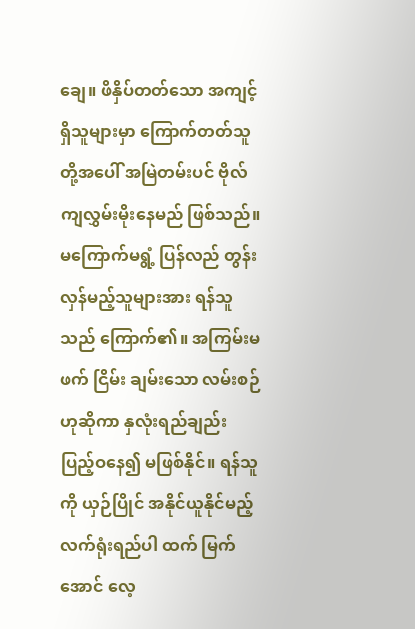ချေ။ ဖိနှိပ်တတ်သော အကျင့်ရှိသူများမှာ ကြောက်တတ်သူတို့အပေါ် အမြဲတမ်းပင် ဗိုလ် ကျလွှမ်းမိုးနေမည် ဖြစ်သည်။ မကြောက်မရွံ့ ပြန်လည် တွန်းလှန်မည့်သူများအား ရန်သူသည် ကြောက်၏။ အကြမ်းမဖက် ငြိမ်း ချမ်းသော လမ်းစဉ်ဟုဆိုကာ နှလုံးရည်ချည်း ပြည့်ဝနေ၍ မဖြစ်နိုင်။ ရန်သူကို ယှဉ်ပြိုင် အနိုင်ယူနိုင်မည့် လက်ရုံးရည်ပါ ထက် မြက်အောင် လေ့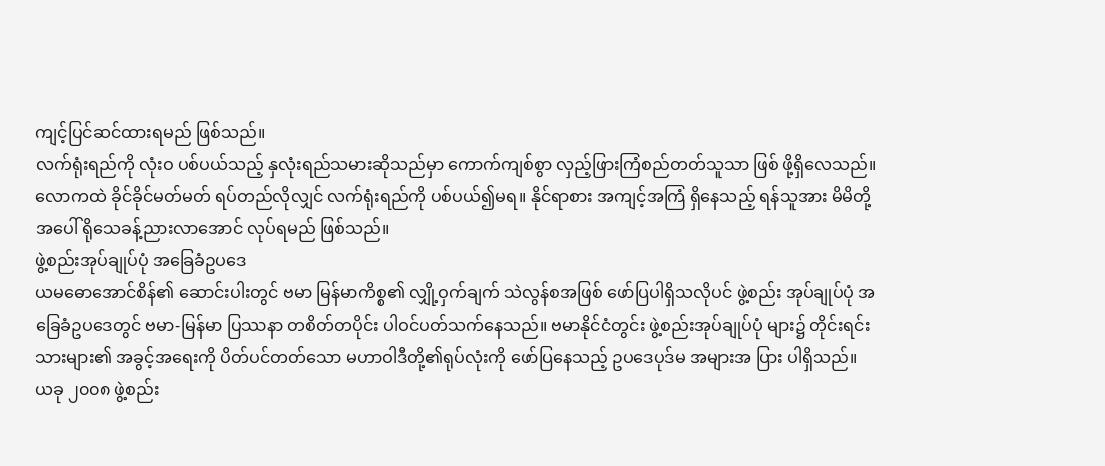ကျင့်ပြင်ဆင်ထားရမည် ဖြစ်သည်။
လက်ရုံးရည်ကို လုံးဝ ပစ်ပယ်သည့် နှလုံးရည်သမားဆိုသည်မှာ ကောက်ကျစ်စွာ လှည့်ဖြားကြံစည်တတ်သူသာ ဖြစ် ဖို့ရှိလေသည်။ လောကထဲ ခိုင်ခိုင်မတ်မတ် ရပ်တည်လိုလျှင် လက်ရုံးရည်ကို ပစ်ပယ်၍မရ။ နိုင်ရာစား အကျင့်အကြံ ရှိနေသည့် ရန်သူအား မိမိတို့အပေါ် ရိုသေခန့်ညားလာအောင် လုပ်ရမည် ဖြစ်သည်။
ဖွဲ့စည်းအုပ်ချုပ်ပုံ အခြေခံဥပဒေ
ယမဓောအောင်စိန်၏ ဆောင်းပါးတွင် ဗမာ မြန်မာကိစ္စ၏ လျှို့ဝှက်ချက် သဲလွန်စအဖြစ် ဖော်ပြပါရှိသလိုပင် ဖွဲ့စည်း အုပ်ချုပ်ပုံ အခြေခံဥပဒေတွင် ဗမာ-မြန်မာ ပြဿနာ တစိတ်တပိုင်း ပါဝင်ပတ်သက်နေသည်။ ဗမာနိုင်ငံတွင်း ဖွဲ့စည်းအုပ်ချုပ်ပုံ များ၌ တိုင်းရင်းသားများ၏ အခွင့်အရေးကို ပိတ်ပင်တတ်သော မဟာဝါဒီတို့၏ရုပ်လုံးကို ဖော်ပြနေသည့် ဥပဒေပုဒ်မ အများအ ပြား ပါရှိသည်။
ယခု ၂၀၀၈ ဖွဲ့စည်း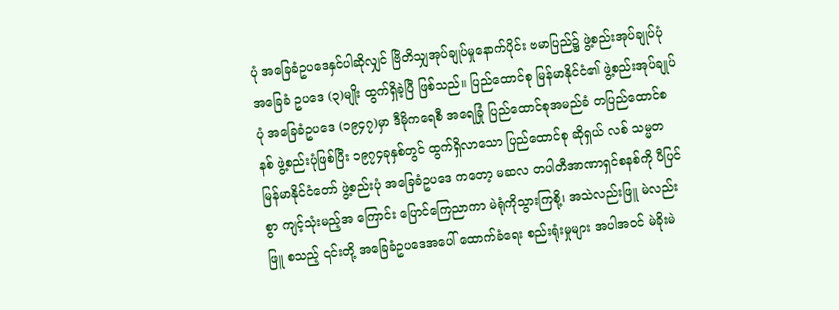ပုံ အခြေခံဥပဒေနှင်ပါဆိုလျှင် ဗြိတိသျှအုပ်ချုပ်မှုနောက်ပိုင်း ဗမာပြည်၌ ဖွဲ့စည်းအုပ်ချုပ်ပုံ အခြေခံ ဥပဒေ (၃)မျိုး ထွက်ရှိခဲ့ပြီ ဖြစ်သည်။ ပြည်ထောင်စု မြန်မာနိုင်ငံ၏ ဖွဲ့စည်းအုပ်ချုပ်ပုံ အခြေခံဥပဒေ (၁၉၄၇)မှာ ဒီမိုကရေစီ အရေခြုံ ပြည်ထောင်စုအမည်ခံ တပြည်ထောင်စနစ် ဖွဲ့စည်းပုံဖြစ်ပြီး ၁၉၇၄ခုနှစ်တွင် ထွက်ရှိလာသော ပြည်ထောင်စု ဆိုရှယ် လစ် သမ္မတ မြန်မာနိုင်ငံတော် ဖွဲ့စည်းပုံ အခြေခံဥပဒေ ကတော့ မဆလ တပါတီအာဏာရှင်စနစ်ကို ပီပြင်စွာ ကျင့်သုံးမည့်အ ကြောင်း ပြောင်ကြေညာကာ မဲရုံကိုသွားကြစို့၊ အသဲလည်းဖြူ မဲလည်းဖြူ စသည့် ၎င်းတို့ အခြေခံဥပဒေအပေါ် ထောက်ခံရေး စည်းရုံးမှုများ အပါအဝင် မဲခိုးမဲ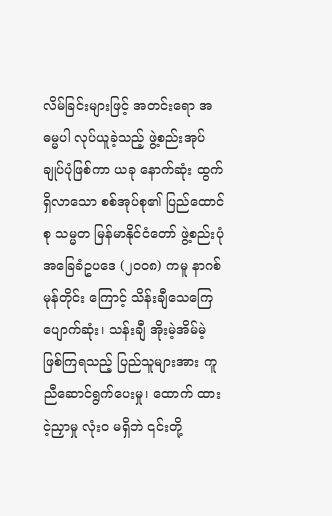လိမ်ခြင်းများဖြင့် အတင်းရော အဓမ္မပါ လုပ်ယူခဲ့သည့် ဖွဲ့စည်းအုပ်ချုပ်ပုံဖြစ်ကာ ယခု နောက်ဆုံး ထွက်ရှိလာသော စစ်အုပ်စု၏ ပြည်ထောင်စု သမ္မတ မြန်မာနိုင်ငံတော် ဖွဲ့စည်းပုံ အခြေခံဥပဒေ (၂၀၀၈) ကမူ နာဂစ်မုန်တိုင်း ကြောင့် သိန်းချီသေကြေ ပျောက်ဆုံး၊ သန်းချီ အိုးမဲ့အိမ်မဲ့ ဖြစ်ကြရသည့် ပြည်သူများအား ကူညီဆောင်ရွက်ပေးမှု၊ ထောက် ထားငဲ့ညှာမှု လုံးဝ မရှိဘဲ ၎င်းတို့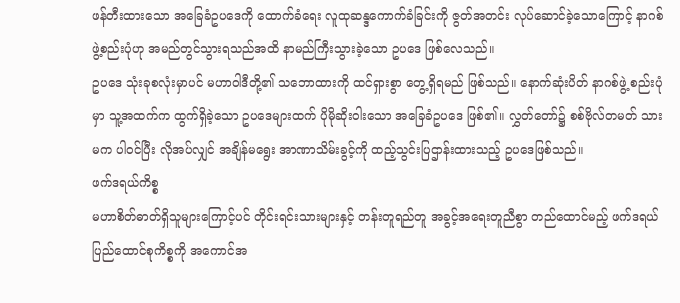ဖန်တီးထားသော အခြေခံဥပဒေကို ထောက်ခံရေး လူထုဆန္ဒကောက်ခံခြင်းကို ဇွတ်အတင်း လုပ်ဆောင်ခဲ့သောကြောင့် နာဂစ်ဖွဲ့စည်းပုံဟု အမည်တွင်သွားရသည်အထိ နာမည်ကြီးသွားခဲ့သော ဥပဒေ ဖြစ်လေသည်။
ဥပဒေ သုံးခုစလုံးမှာပင် မဟာဝါဒီတို့၏ သဘောထားကို ထင်ရှားစွာ တွေ့ရှိရမည် ဖြစ်သည်။ နောက်ဆုံးပိတ် နာဂစ်ဖွဲ့ စည်းပုံမှာ သူ့အထက်က ထွက်ရှိခဲ့သော ဥပဒေများထက် ပိုမိုဆိုးဝါးသော အခြေခံဥပဒေ ဖြစ်၏။ လွှတ်တော်၌ စစ်ဗိုလ်တမတ် သားမက ပါဝင်ပြီး လိုအပ်လျှင် အချိန်မရွေး အာဏာသိမ်းခွင့်ကို ထည့်သွင်းပြဌာန်းထားသည့် ဥပဒေဖြစ်သည်။
ဖက်ဒရယ်ကိစ္စ
မဟာစိတ်ဓာတ်ရှိသူများကြောင့်ပင် တိုင်းရင်းသားများနှင့် တန်းတူရည်တူ အခွင့်အရေးတူညီစွာ တည်ထောင်မည့် ဖက်ဒရယ် ပြည်ထောင်စုကိစ္စကို အကောင်အ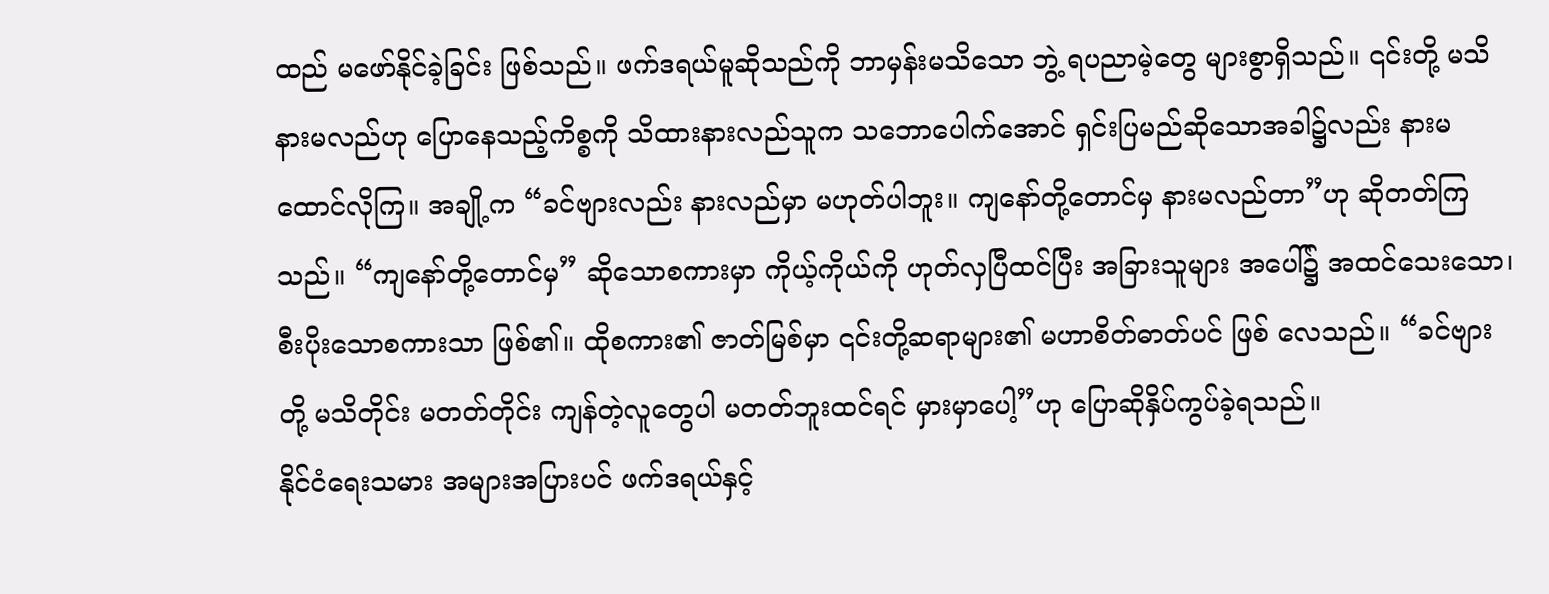ထည် မဖော်နိုင်ခဲ့ခြင်း ဖြစ်သည်။ ဖက်ဒရယ်မူဆိုသည်ကို ဘာမှန်းမသိသော ဘွဲ့ ရပညာမဲ့တွေ များစွာရှိသည်။ ၎င်းတို့ မသိနားမလည်ဟု ပြောနေသည့်ကိစ္စကို သိထားနားလည်သူက သဘောပေါက်အောင် ရှင်းပြမည်ဆိုသောအခါ၌လည်း နားမထောင်လိုကြ။ အချို့က “ခင်ဗျားလည်း နားလည်မှာ မဟုတ်ပါဘူး။ ကျနော်တို့တောင်မှ နားမလည်တာ”ဟု ဆိုတတ်ကြသည်။ “ကျနော်တို့တောင်မှ” ဆိုသောစကားမှာ ကိုယ့်ကိုယ်ကို ဟုတ်လှပြီထင်ပြီး အခြားသူများ အပေါ်၌ အထင်သေးသော၊ စီးပိုးသောစကားသာ ဖြစ်၏။ ထိုစကား၏ ဇာတ်မြစ်မှာ ၎င်းတို့ဆရာများ၏ မဟာစိတ်ဓာတ်ပင် ဖြစ် လေသည်။ “ခင်ဗျားတို့ မသိတိုင်း မတတ်တိုင်း ကျန်တဲ့လူတွေပါ မတတ်ဘူးထင်ရင် မှားမှာပေါ့”ဟု ပြောဆိုနှိပ်ကွပ်ခဲ့ရသည်။
နိုင်ငံရေးသမား အများအပြားပင် ဖက်ဒရယ်နှင့်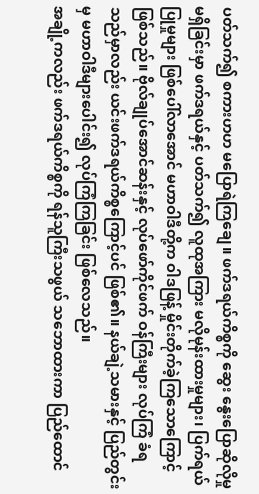ပတ်သက်၍ စကားဟဟ မပြောရဲကြချေ။ ဖက်ဒရယ်ကိစ္စကို ဆွေး နွေးပြောဆိုလိုမှု မရှိခြင်းမှာ ဖက်ဒရယ်နှင့် ပတ်သက်၍ လူထုအကြား မလိုမုန်းထားမှုများ၊ ပြက်ရယ်ပြုမှုများ ဖြစ်ပေါ်လာအောင် မဟာဝါဒီတို့က ဝါဒဖြန့် မှိုင်းတိုက်ခဲ့ကြသောကြောင့် ဖြစ်သည်။ ဗိုလ်ချုပ်အောင်ဆန်းနှင့် လုပ်ဖော်ကိုင်ဖက် ဝန်ကြီးများ လုပ်ကြံ ခံရသည်မှာလည်း ယင်းဖက်ဒရယ်ကိစ္စကြောင့်ပင် ဖြစ်၏။ နယ်ချဲ့သမားနှင့် ပြည်တွင်းမှ မဟာဝါဒီများပေါင်း၍ လုပ်ကြံကြခြင်း ဖြစ်လေသည်။
အချို့ကလည်း ဖက်ဒရယ်ကိစ္စကို ရန်သူကြီးသဖွယ် သဘောထားကာ ပြည်ထောင်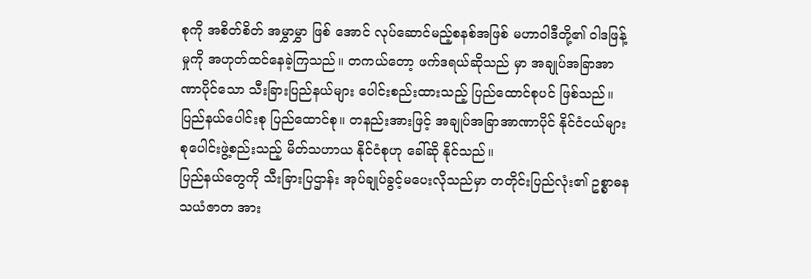စုကို အစိတ်စိတ် အမွှာမွှာ ဖြစ် အောင် လုပ်ဆောင်မည့်စနစ်အဖြစ် မဟာဝါဒီတို့၏ ဝါဒဖြန့်မှုကို အဟုတ်ထင်နေခဲ့ကြသည်။ တကယ်တော့ ဖက်ဒရယ်ဆိုသည် မှာ အချုပ်အခြာအာဏာပိုင်သော သီးခြားပြည်နယ်များ ပေါင်းစည်းထားသည့် ပြည်ထောင်စုပင် ဖြစ်သည်။ ပြည်နယ်ပေါင်းစု ပြည်ထောင်စု။ တနည်းအားဖြင့် အချုပ်အခြာအာဏာပိုင် နိုင်ငံငယ်များ စုပေါင်းဖွဲ့စည်းသည့် မိတ်သဟာယ နိုင်ငံစုဟု ခေါ်ဆို နိုင်သည်။
ပြည်နယ်တွေကို သီးခြားပြဌာန်း အုပ်ချုပ်ခွင့်မပေးလိုသည်မှာ တတိုင်းပြည်လုံး၏ ဥစ္စာဓန သယံဇာတ အား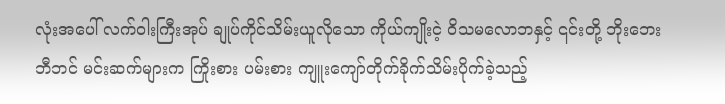လုံးအပေါ် လက်ဝါးကြီးအုပ် ချုပ်ကိုင်သိမ်းယူလိုသော ကိုယ်ကျိုးငဲ့ ဝိသမလောဘနှင့် ၎င်းတို့ ဘိုးဘေးဘီဘင် မင်းဆက်များက ကြိုးစား ပမ်းစား ကျူးကျော်တိုက်ခိုက်သိမ်းပိုက်ခဲ့သည့်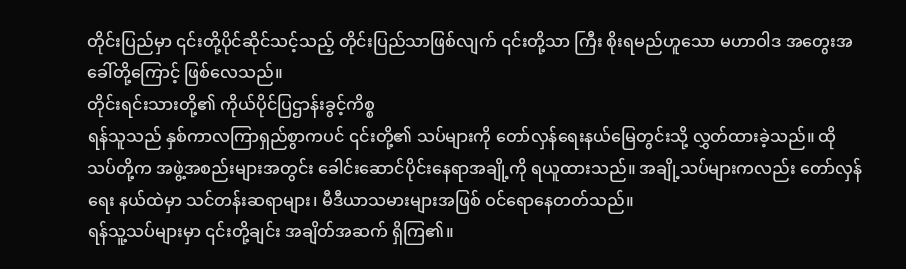တိုင်းပြည်မှာ ၎င်းတို့ပိုင်ဆိုင်သင့်သည့် တိုင်းပြည်သာဖြစ်လျက် ၎င်းတို့သာ ကြီး စိုးရမည်ဟူသော မဟာဝါဒ အတွေးအခေါ်တို့ကြောင့် ဖြစ်လေသည်။
တိုင်းရင်းသားတို့၏ ကိုယ်ပိုင်ပြဌာန်းခွင့်ကိစ္စ
ရန်သူသည် နှစ်ကာလကြာရှည်စွာကပင် ၎င်းတို့၏ သပ်များကို တော်လှန်ရေးနယ်မြေတွင်းသို့ လွှတ်ထားခဲ့သည်။ ထို သပ်တို့က အဖွဲ့အစည်းများအတွင်း ခေါင်းဆောင်ပိုင်းနေရာအချို့ကို ရယူထားသည်။ အချို့သပ်များကလည်း တော်လှန်ရေး နယ်ထဲမှာ သင်တန်းဆရာများ၊ မီဒီယာသမားများအဖြစ် ဝင်ရောနေတတ်သည်။
ရန်သူ့သပ်များမှာ ၎င်းတို့ချင်း အချိတ်အဆက် ရှိကြ၏။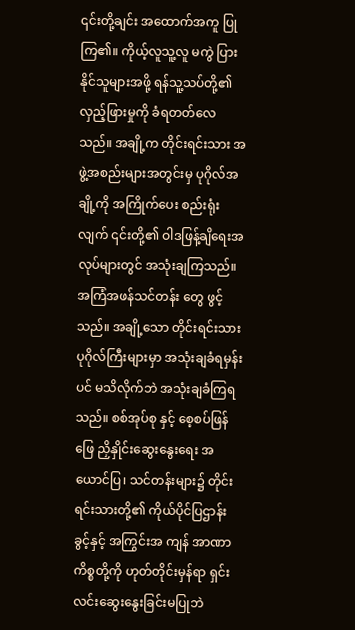၎င်းတို့ချင်း အထောက်အကူ ပြုကြ၏။ ကိုယ့်လူသူ့လူ မကွဲ ပြားနိုင်သူများအဖို့ ရန်သူ့သပ်တို့၏ လှည့်ဖြားမှုကို ခံရတတ်လေသည်။ အချို့က တိုင်းရင်းသား အဖွဲ့အစည်းများအတွင်းမှ ပုဂိုလ်အချို့ကို အကြိုက်ပေး စည်းရုံးလျက် ၎င်းတို့၏ ဝါဒဖြန့်ချိရေးအလုပ်များတွင် အသုံးချကြသည်။ အကြံအဖန်သင်တန်း တွေ ဖွင့်သည်။ အချို့သော တိုင်းရင်းသားပုဂိုလ်ကြီးများမှာ အသုံးချခံရမှန်းပင် မသိလိုက်ဘဲ အသုံးချခံကြရသည်။ စစ်အုပ်စု နှင့် စေ့စပ်ဖြန်ဖြေ ညှိနှိုင်းဆွေးနွေးရေး အယောင်ပြ၊ သင်တန်းများ၌ တိုင်းရင်းသားတို့၏ ကိုယ်ပိုင်ပြဌာန်းခွင့်နှင့် အကြွင်းအ ကျန် အာဏာကိစ္စတို့ကို ဟုတ်တိုင်းမှန်ရာ ရှင်းလင်းဆွေးနွေးခြင်းမပြုဘဲ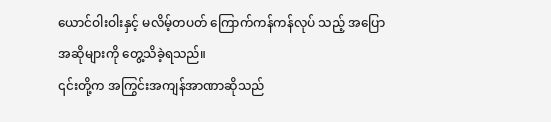ယောင်ဝါးဝါးနှင့် မလိမ့်တပတ် ကြောက်ကန်ကန်လုပ် သည့် အပြောအဆိုများကို တွေ့သိခဲ့ရသည်။
၎င်းတို့က အကြွင်းအကျန်အာဏာဆိုသည်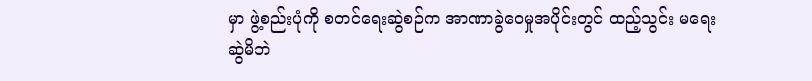မှာ ဖွဲ့စည်းပုံကို စတင်ရေးဆွဲစဉ်က အာဏာခွဲဝေမှုအပိုင်းတွင် ထည့်သွင်း မရေးဆွဲမိဘဲ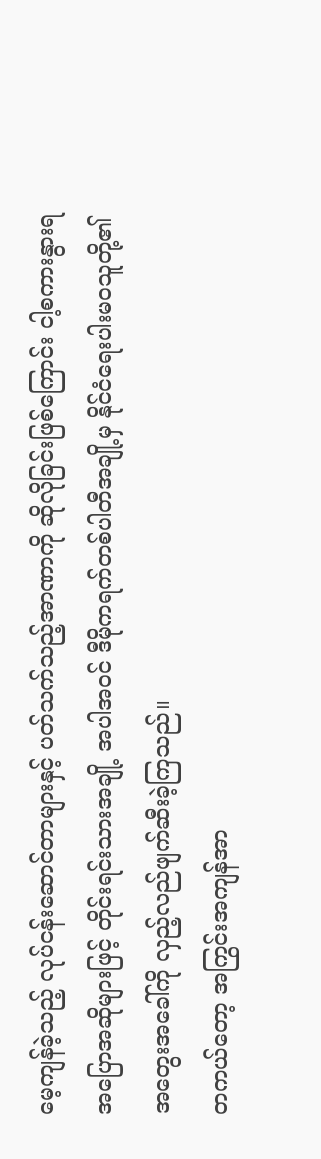မေ့ကျန်ခဲ့သည့် လုပ်ငန်းဆောင်တာများနှင့် ပတ်သက်သည့်အာဏာကို ဆိုလိုခြင်းဖြစ်ကြောင်း ငါ့စကားနွားရ အပြောအဆိုများဖြင့် တိုင်းရင်းသားအချို့ အပါအဝင် ဒီမိုကရက်တစ်ပါတီအချို့မှ နိုင်ငံရေးပါးမဝသူတို့၏ အတွေးအခေါ်ကို လှည့်လည်ဖျက်ဆီးခဲ့ကြသည်။
တကယ်တော့ အကြွင်းအကျန်အာ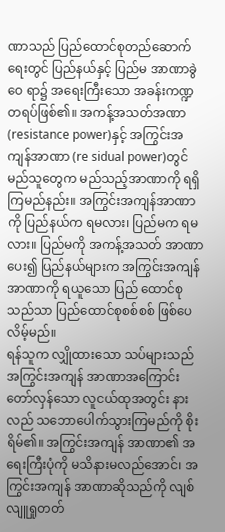ဏာသည် ပြည်ထောင်စုတည်ဆောက်ရေးတွင် ပြည်နယ်နှင့် ပြည်မ အာဏာခွဲဝေ ရာ၌ အရေးကြီးသော အခန်းကဏ္ဍတရပ်ဖြစ်၏။ အကန့်အသတ်အဏာ (resistance power)နှင့် အကြွင်းအကျန်အာဏာ (re sidual power)တွင် မည်သူတွေက မည်သည့်အာဏာကို ရရှိကြမည်နည်း။ အကြွင်းအကျန်အာဏာကို ပြည်နယ်က ရမလား၊ ပြည်မက ရမလား။ ပြည်မကို အကန့်အသတ် အာဏာပေး၍ ပြည်နယ်များက အကြွင်းအကျန်အာဏာကို ရယူသော ပြည် ထောင်စုသည်သာ ပြည်ထောင်စုစစ်စစ် ဖြစ်ပေလိမ့်မည်။
ရန်သူက လျှိုထားသော သပ်များသည် အကြွင်းအကျန် အာဏာအကြောင်း တော်လှန်သော လူငယ်ထုအတွင်း နားလည် သဘောပေါက်သွားကြမည်ကို စိုးရိမ်၏။ အကြွင်းအကျန် အာဏာ၏ အရေးကြီးပုံကို မသိနားမလည်အောင်၊ အကြွင်းအကျန် အာဏာဆိုသည်ကို လျစ်လျူရှုတတ်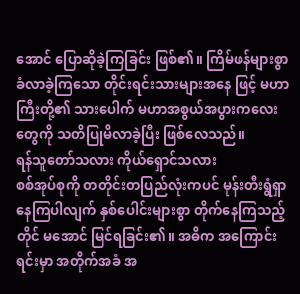အောင် ပြောဆိုခဲ့ကြခြင်း ဖြစ်၏။ ကြိမ်ဖန်များစွာ ခံလာခဲ့ကြသော တိုင်းရင်းသားများအနေ ဖြင့် မဟာကြီးတို့၏ သားပေါက် မဟာအစွယ်အပွားကလေးတွေကို သတိပြုမိလာခဲ့ပြီး ဖြစ်လေသည်။
ရန်သူတော်သလား ကိုယ်ရှောင်သလား
စစ်အုပ်စုကို တတိုင်းတပြည်လုံးကပင် မုန်းတီးရွံရှာနေကြပါလျက် နှစ်ပေါင်းများစွာ တိုက်နေကြသည့်တိုင် မအောင် မြင်ရခြင်း၏။ အဓိက အကြောင်းရင်းမှာ အတိုက်အခံ အ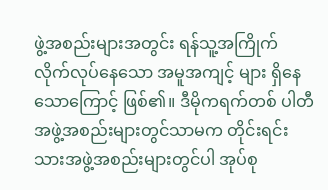ဖွဲ့အစည်းများအတွင်း ရန်သူ့အကြိုက် လိုက်လုပ်နေသော အမူအကျင့် များ ရှိနေသောကြောင့် ဖြစ်၏။ ဒီမိုကရက်တစ် ပါတီအဖွဲ့အစည်းများတွင်သာမက တိုင်းရင်းသားအဖွဲ့အစည်းများတွင်ပါ အုပ်စု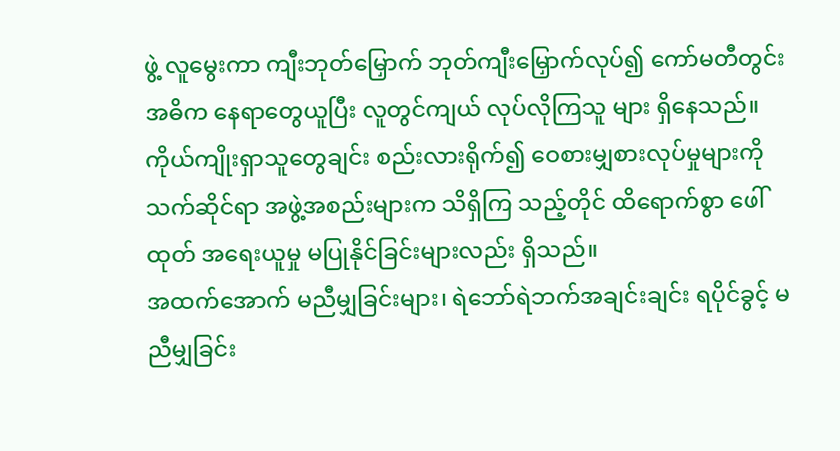ဖွဲ့ လူမွေးကာ ကျီးဘုတ်မြှောက် ဘုတ်ကျီးမြှောက်လုပ်၍ ကော်မတီတွင်း အဓိက နေရာတွေယူပြီး လူတွင်ကျယ် လုပ်လိုကြသူ များ ရှိနေသည်။ ကိုယ်ကျိုးရှာသူတွေချင်း စည်းလားရိုက်၍ ဝေစားမျှစားလုပ်မှုများကို သက်ဆိုင်ရာ အဖွဲ့အစည်းများက သိရှိကြ သည့်တိုင် ထိရောက်စွာ ဖေါ်ထုတ် အရေးယူမှု မပြုနိုင်ခြင်းများလည်း ရှိသည်။
အထက်အောက် မညီမျှခြင်းများ၊ ရဲဘော်ရဲဘက်အချင်းချင်း ရပိုင်ခွင့် မညီမျှခြင်း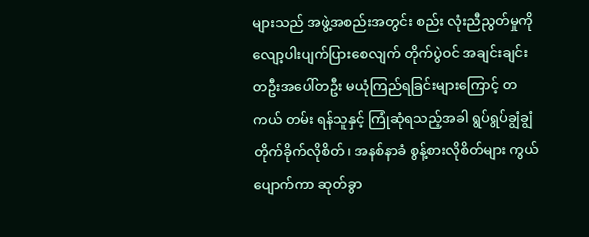များသည် အဖွဲ့အစည်းအတွင်း စည်း လုံးညီညွတ်မှုကို လျော့ပါးပျက်ပြားစေလျက် တိုက်ပွဲဝင် အချင်းချင်း တဦးအပေါ်တဦး မယုံကြည်ရခြင်းများကြောင့် တကယ် တမ်း ရန်သူနှင့် ကြုံဆုံရသည့်အခါ ရွပ်ရွပ်ချွံချွံ တိုက်ခိုက်လိုစိတ်၊ အနစ်နာခံ စွန့်စားလိုစိတ်များ ကွယ်ပျောက်ကာ ဆုတ်ခွာ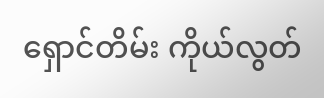ရှောင်တိမ်း ကိုယ်လွတ်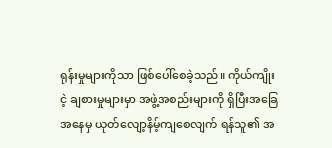ရုန်းမှုများကိုသာ ဖြစ်ပေါ်စေခဲ့သည်။ ကိုယ်ကျိုးငဲ့ ချစားမှုများမှာ အဖွဲ့အစည်းများကို ရှိပြီးအခြေအနေမှ ယုတ်လျော့နိမ့်ကျစေလျက် ရန်သူ၏ အ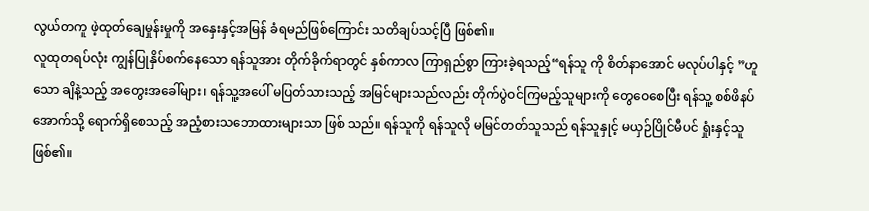လွယ်တကူ ဖဲ့ထုတ်ချေမှုန်းမှုကို အနှေးနှင့်အမြန် ခံရမည်ဖြစ်ကြောင်း သတိချပ်သင့်ပြီ ဖြစ်၏။
လူထုတရပ်လုံး ကျွန်ပြုနှိပ်စက်နေသော ရန်သူအား တိုက်ခိုက်ရာတွင် နှစ်ကာလ ကြာရှည်စွာ ကြားခဲ့ရသည့်“ရန်သူ ကို စိတ်နာအောင် မလုပ်ပါနှင့် ”ဟူသော ချိနဲ့သည့် အတွေးအခေါ်များ၊ ရန်သူ့အပေါ် မပြတ်သားသည့် အမြင်များသည်လည်း တိုက်ပွဲဝင်ကြမည့်သူများကို တွေဝေစေပြီး ရန်သူ့ စစ်ဖိနပ်အောက်သို့ ရောက်ရှိစေသည့် အညံ့စားသဘောထားများသာ ဖြစ် သည်။ ရန်သူကို ရန်သူလို မမြင်တတ်သူသည် ရန်သူနှုင့် မယှဉ်ပြိုင်မီပင် ရှုံးနှင့်သူ ဖြစ်၏။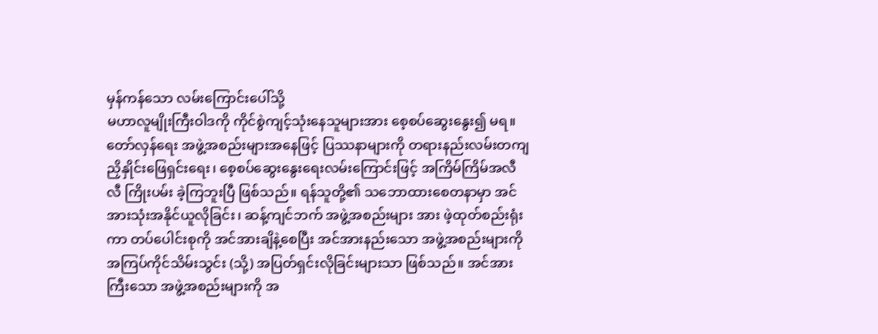မှန်ကန်သော လမ်းကြောင်းပေါ်သို့
မဟာလူမျိုးကြီးဝါဒကို ကိုင်စွဲကျင့်သုံးနေသူများအား စေ့စပ်ဆွေးနွေး၍ မရ။ တော်လှန်ရေး အဖွဲ့အစည်းများအနေဖြင့် ပြဿနာများကို တရားနည်းလမ်းတကျ ညှိနှိုင်းဖြေရှင်းရေး၊ စေ့စပ်ဆွေးနွေးရေးလမ်းကြောင်းဖြင့် အကြိမ်ကြိမ်အလီလီ ကြိုးပမ်း ခဲ့ကြဘူးပြီ ဖြစ်သည်။ ရန်သူတို့၏ သဘောထားစေတနာမှာ အင်အားသုံးအနိုင်ယူလိုခြင်း၊ ဆန့်ကျင်ဘက် အဖွဲ့အစည်းများ အား ဖဲ့ထုတ်စည်းရုံးကာ တပ်ပေါင်းစုကို အင်အားချိနဲ့စေပြီး အင်အားနည်းသော အဖွဲ့အစည်းများကို အကြပ်ကိုင်သိမ်းသွင်း (သို့) အပြတ်ရှင်းလိုခြင်းများသာ ဖြစ်သည်။ အင်အားကြီးသော အဖွဲ့အစည်းများကို အ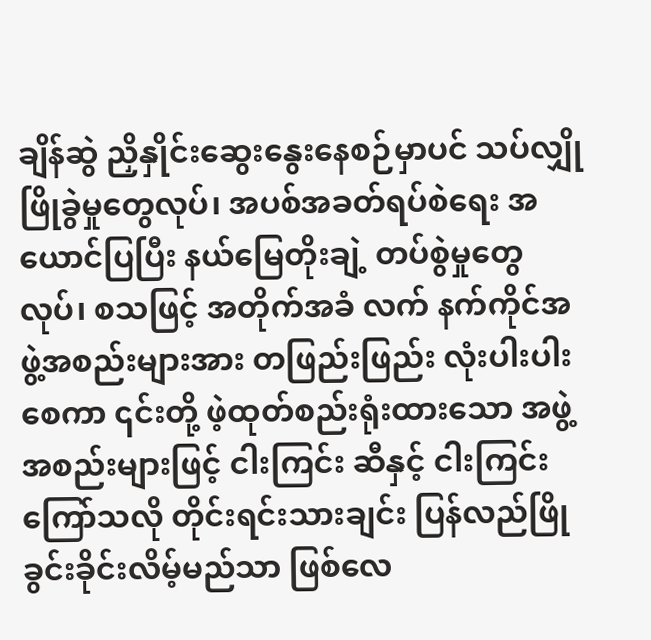ချိန်ဆွဲ ညှိနှိုင်းဆွေးနွေးနေစဉ်မှာပင် သပ်လျှိုဖြိုခွဲမှုတွေလုပ်၊ အပစ်အခတ်ရပ်စဲရေး အယောင်ပြပြီး နယ်မြေတိုးချဲ့ တပ်စွဲမှုတွေလုပ်၊ စသဖြင့် အတိုက်အခံ လက် နက်ကိုင်အဖွဲ့အစည်းများအား တဖြည်းဖြည်း လုံးပါးပါးစေကာ ၎င်းတို့ ဖဲ့ထုတ်စည်းရုံးထားသော အဖွဲ့အစည်းများဖြင့် ငါးကြင်း ဆီနှင့် ငါးကြင်းကြော်သလို တိုင်းရင်းသားချင်း ပြန်လည်ဖြိုခွင်းခိုင်းလိမ့်မည်သာ ဖြစ်လေ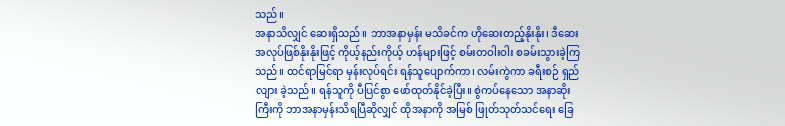သည်။
အနာသိလျှင် ဆေးရှိသည်။ ဘာအနာမှန်း မသိခင်က ဟိုဆေးတည့်နိုးနိုး၊ ဒီဆေး အလုပ်ဖြစ်နိုးနိုးဖြင့် ကိုယ့်နည်းကိုယ့် ဟန်များဖြင့် စမ်းတဝါးဝါး စခမ်းသွားခဲ့ကြသည်။ ထင်ရာမြင်ရာ မှန်းလုပ်ရင်း ရန်သူပျောက်ကာ၊ လမ်းကွဲကာ ခရီးစဉ် ရှည်လျား ခဲ့သည်။ ရန်သူကို ပီပြင်စွာ ဖော်ထုတ်နိုင်ခဲ့ပြီး။ စွဲကပ်နေသော အနာဆိုးကြီးကို ဘာအနာမှန်းသိရပြီဆိုလျှင် ထိုအနာကို အမြစ် ဖြုတ်သုတ်သင်ရေး ခြေ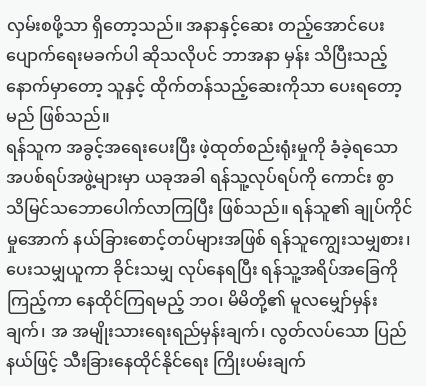လှမ်းစဖို့သာ ရှိတော့သည်။ အနာနှင့်ဆေး တည့်အောင်ပေး ပျောက်ရေးမခက်ပါ ဆိုသလိုပင် ဘာအနာ မှန်း သိပြီးသည့်နောက်မှာတော့ သူနှင့် ထိုက်တန်သည့်ဆေးကိုသာ ပေးရတော့မည် ဖြစ်သည်။
ရန်သူက အခွင့်အရေးပေးပြီး ဖဲ့ထုတ်စည်းရုံးမှုကို ခံခဲ့ရသော အပစ်ရပ်အဖွဲ့များမှာ ယခုအခါ ရန်သူ့လုပ်ရပ်ကို ကောင်း စွာ သိမြင်သဘောပေါက်လာကြပြီး ဖြစ်သည်။ ရန်သူ၏ ချုပ်ကိုင်မှုအောက် နယ်ခြားစောင့်တပ်များအဖြစ် ရန်သူကျွေးသမျှစား၊ ပေးသမျှယူကာ ခိုင်းသမျှ လုပ်နေရပြီး ရန်သူ့အရိပ်အခြေကိုကြည့်ကာ နေထိုင်ကြရမည့် ဘဝ၊ မိမိတို့၏ မူလမျှော်မှန်းချက်၊ အ အမျိုးသားရေးရည်မှန်းချက်၊ လွတ်လပ်သော ပြည်နယ်ဖြင့် သီးခြားနေထိုင်နိုင်ရေး ကြိုးပမ်းချက်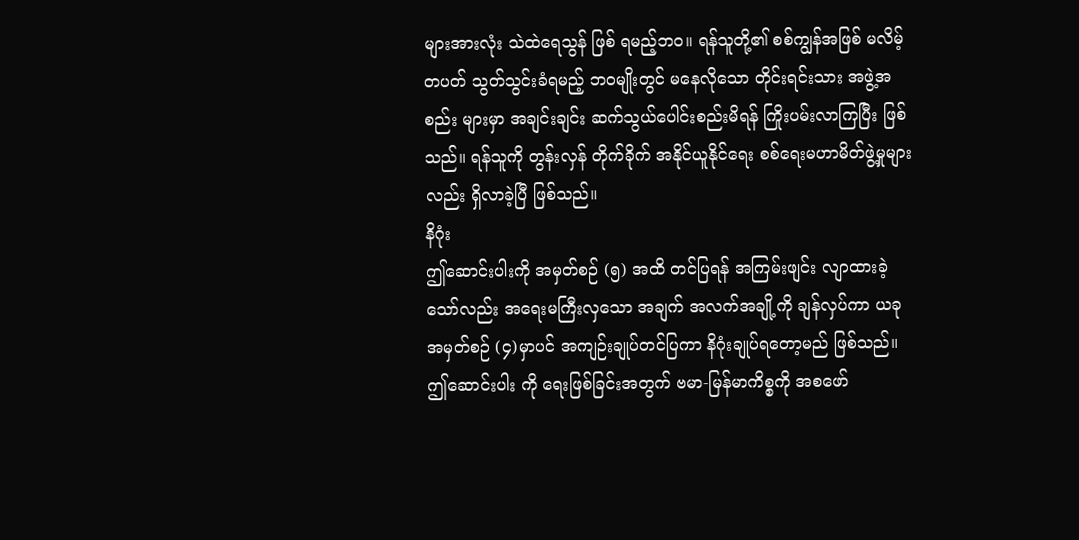များအားလုံး သဲထဲရေသွန် ဖြစ် ရမည့်ဘဝ။ ရန်သူတို့၏ စစ်ကျွန်အဖြစ် မလိမ့်တပတ် သွတ်သွင်းခံရမည့် ဘဝမျိုးတွင် မနေလိုသော တိုင်းရင်းသား အဖွဲ့အစည်း များမှာ အချင်းချင်း ဆက်သွယ်ပေါင်းစည်းမိရန် ကြိုးပမ်းလာကြပြီး ဖြစ်သည်။ ရန်သူကို တွန်းလှန် တိုက်ခိုက် အနိုင်ယူနိုင်ရေး စစ်ရေးမဟာမိတ်ဖွဲ့မှုများလည်း ရှိလာခဲ့ပြီ ဖြစ်သည်။
နိဂုံး
ဤဆောင်းပါးကို အမှတ်စဉ် (၅) အထိ တင်ပြရန် အကြမ်းဖျင်း လျာထားခဲ့သော်လည်း အရေးမကြီးလှသော အချက် အလက်အချို့ကို ချန်လှပ်ကာ ယခု အမှတ်စဉ် (၄)မှာပင် အကျဉ်းချုပ်တင်ပြကာ နိဂုံးချုပ်ရတော့မည် ဖြစ်သည်။ ဤဆောင်းပါး ကို ရေးဖြစ်ခြင်းအတွက် ဗမာ-မြန်မာကိစ္စကို အစဖော်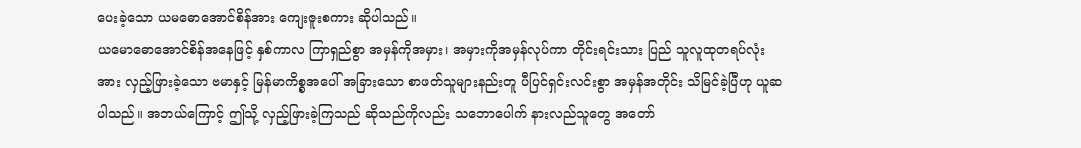ပေးခဲ့သော ယမဓောအောင်စိန်အား ကျေးဇူးစကား ဆိုပါသည်။
ယမောဓောအောင်စိန်အနေဖြင့် နှစ်ကာလ ကြာရှည်စွာ အမှန်ကိုအမှား၊ အမှားကိုအမှန်လုပ်ကာ တိုင်းရင်းသား ပြည် သူလူထုတရပ်လုံးအား လှည့်ဖြားခဲ့သော ဗမာနှင့် မြန်မာကိစ္စအပေါ် အခြားသော စာဖတ်သူများနည်းတူ ပီပြင်ရှင်းလင်းစွာ အမှန်အတိုင်း သိမြင်ခဲ့ပြီဟု ယူဆပါသည်။ အဘယ်ကြောင့် ဤသို့ လှည့်ဖြားခဲ့ကြသည် ဆိုသည်ကိုလည်း သဘောပေါက် နားလည်သူတွေ အတော်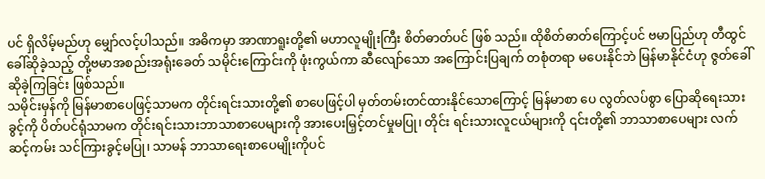ပင် ရှိလိမ့်မည်ဟု မျှော်လင့်ပါသည်။ အဓိကမှာ အာဏာရူးတို့၏ မဟာလူမျိုးကြီး စိတ်ဓာတ်ပင် ဖြစ် သည်။ ထိုစိတ်ဓာတ်ကြောင့်ပင် ဗမာပြည်ဟု တီထွင်ခေါ်ဆိုခဲ့သည့် တို့ဗမာအစည်းအရုံးခေတ် သမိုင်းကြောင်းကို ဖုံးကွယ်ကာ ဆီလျော်သော အကြောင်းပြချက် တစုံတရာ မပေးနိုင်ဘဲ မြန်မာနိုင်ငံဟု ဇွတ်ခေါ်ဆိုခဲ့ကြခြင်း ဖြစ်သည်။
သမိုင်းမှန်ကို မြန်မာစာပေဖြင့်သာမက တိုင်းရင်းသားတို့၏ စာပေဖြင့်ပါ မှတ်တမ်းတင်ထားနိုင်သောကြောင့် မြန်မာစာ ပေ လွတ်လပ်စွာ ပြောဆိုရေးသားခွင့်ကို ပိတ်ပင်ရုံသာမက တိုင်းရင်းသားဘာသာစာပေများကို အားပေးမြှင့်တင်မှုမပြု၊ တိုင်း ရင်းသားလူငယ်များကို ၎င်းတို့၏ ဘာသာစာပေများ လက်ဆင့်ကမ်း သင်ကြားခွင့်မပြု၊ သာမန် ဘာသာရေးစာပေမျိုးကိုပင်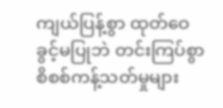ကျယ်ပြန့်စွာ ထုတ်ဝေခွင့်မပြုဘဲ တင်းကြပ်စွာ စိစစ်ကန့်သတ်မှုများ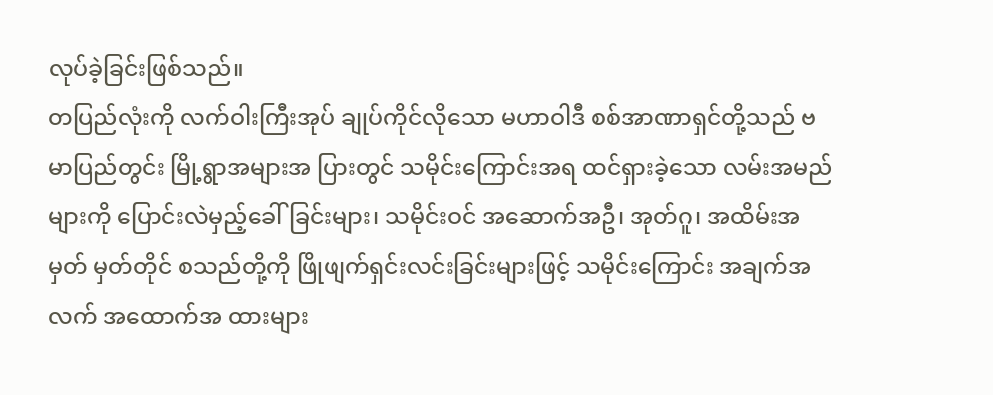လုပ်ခဲ့ခြင်းဖြစ်သည်။
တပြည်လုံးကို လက်ဝါးကြီးအုပ် ချုပ်ကိုင်လိုသော မဟာဝါဒီ စစ်အာဏာရှင်တို့သည် ဗမာပြည်တွင်း မြို့ရွာအများအ ပြားတွင် သမိုင်းကြောင်းအရ ထင်ရှားခဲ့သော လမ်းအမည်များကို ပြောင်းလဲမှည့်ခေါ်ခြင်းများ၊ သမိုင်းဝင် အဆောက်အဦ၊ အုတ်ဂူ၊ အထိမ်းအမှတ် မှတ်တိုင် စသည်တို့ကို ဖြိုဖျက်ရှင်းလင်းခြင်းများဖြင့် သမိုင်းကြောင်း အချက်အလက် အထောက်အ ထားများ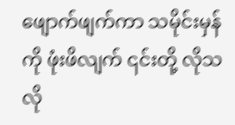ဖျောက်ဖျက်ကာ သမိုင်းမှန်ကို ဖုံးဖိလျက် ၎င်းတို့ လိုသလို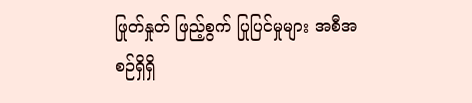ဖြုတ်နှုတ် ဖြည့်စွက် ပြုပြင်မှုများ အစီအစဉ်ရှိရှိ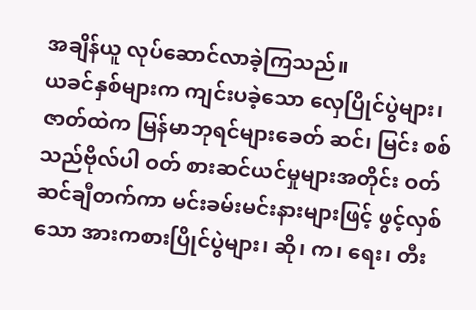အချိန်ယူ လုပ်ဆောင်လာခဲ့ကြသည်။
ယခင်နှစ်များက ကျင်းပခဲ့သော လှေပြိုင်ပွဲများ၊ ဇာတ်ထဲက မြန်မာဘုရင်များခေတ် ဆင်၊ မြင်း စစ်သည်ဗိုလ်ပါ ဝတ် စားဆင်ယင်မှုများအတိုင်း ဝတ်ဆင်ချီတက်ကာ မင်းခမ်းမင်းနားများဖြင့် ဖွင့်လှစ်သော အားကစားပြိုင်ပွဲများ၊ ဆို၊ က၊ ရေး၊ တီး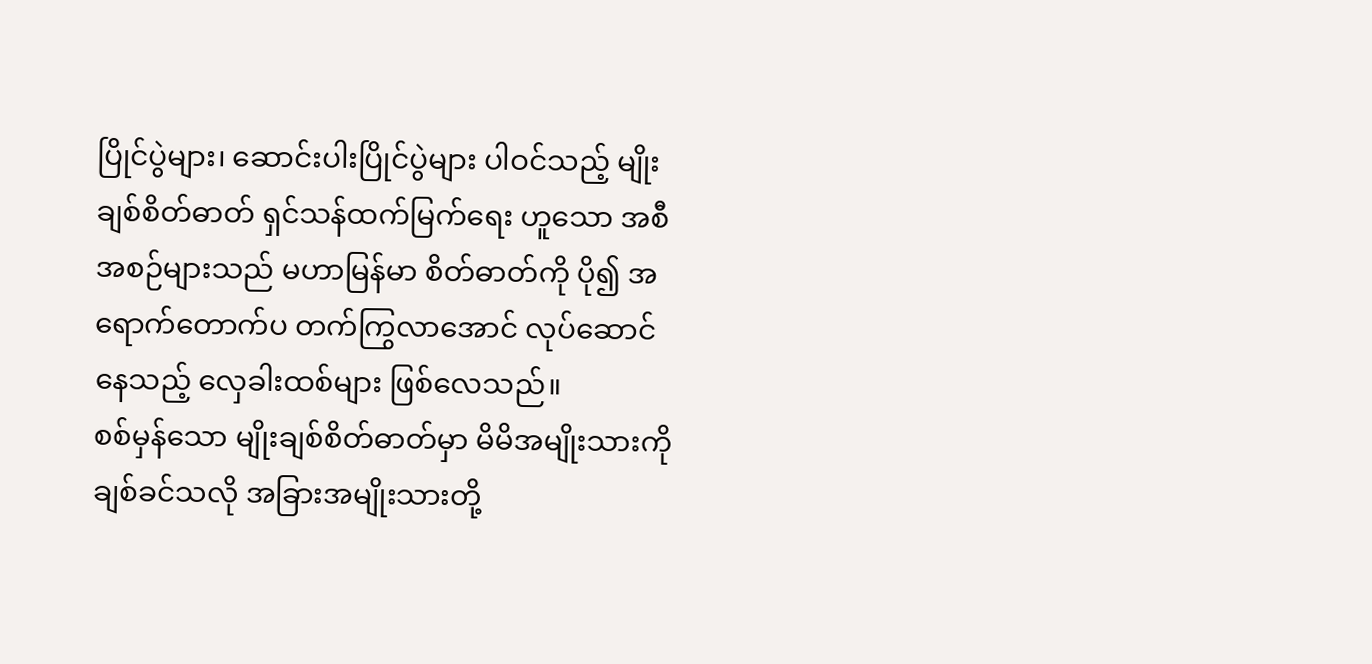ပြိုင်ပွဲများ၊ ဆောင်းပါးပြိုင်ပွဲများ ပါဝင်သည့် မျိုးချစ်စိတ်ဓာတ် ရှင်သန်ထက်မြက်ရေး ဟူသော အစီအစဉ်များသည် မဟာမြန်မာ စိတ်ဓာတ်ကို ပို၍ အရောက်တောက်ပ တက်ကြွလာအောင် လုပ်ဆောင်နေသည့် လှေခါးထစ်များ ဖြစ်လေသည်။
စစ်မှန်သော မျိုးချစ်စိတ်ဓာတ်မှာ မိမိအမျိုးသားကို ချစ်ခင်သလို အခြားအမျိုးသားတို့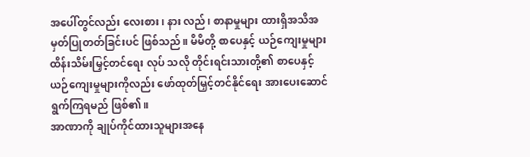အပေါ်တွင်လည်း လေးစား၊ နား လည်၊ စာနာမှုများ ထားရှိအသိအမှတ်ပြုတတ်ခြင်းပင် ဖြစ်သည်။ မိမိတို့ စာပေနှင့် ယဉ်ကျေးမှုများ ထိန်းသိမ်းမြှင့်တင်ရေး လုပ် သလို တိုင်းရင်းသားတို့၏ စာပေနှင့် ယဉ်ကျေးမှုများကိုလည်း ဖော်ထုတ်မြှင့်တင်နိုင်ရေး အားပေးဆောင်ရွက်ကြရမည် ဖြစ်၏။
အာဏာကို ချုပ်ကိုင်ထားသူများအနေ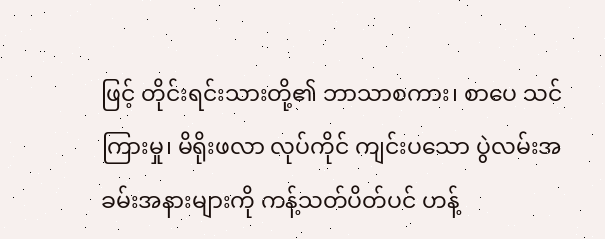ဖြင့် တိုင်းရင်းသားတို့၏ ဘာသာစကား၊ စာပေ သင်ကြားမှု၊ မိရိုးဖလာ လုပ်ကိုင် ကျင်းပသော ပွဲလမ်းအခမ်းအနားများကို ကန့်သတ်ပိတ်ပင် ဟန့်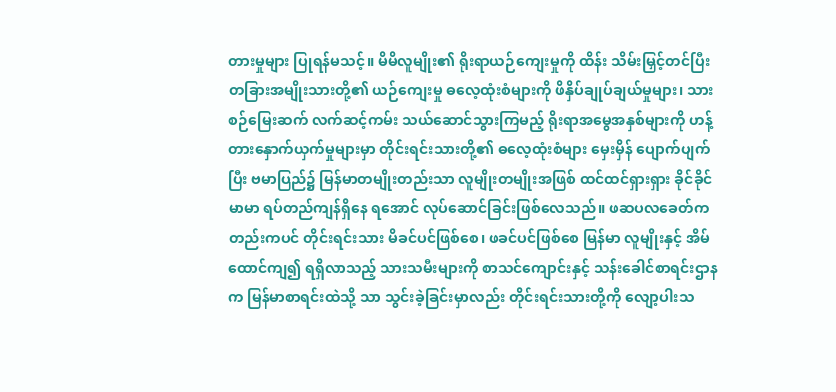တားမှုများ ပြုရန်မသင့်။ မိမိလူမျိုး၏ ရိုးရာယဉ်ကျေးမှုကို ထိန်း သိမ်းမြှင့်တင်ပြီး တခြားအမျိုးသားတို့၏ ယဉ်ကျေးမှု ဓလေ့ထုံးစံများကို ဖိနှိပ်ချုပ်ချယ်မှုများ၊ သားစဉ်မြေးဆက် လက်ဆင့်ကမ်း သယ်ဆောင်သွားကြမည့် ရိုးရာအမွေအနှစ်များကို ဟန့်တားနှောက်ယှက်မှုများမှာ တိုင်းရင်းသားတို့၏ ဓလေ့ထုံးစံများ မှေးမှိန် ပျောက်ပျက်ပြီး ဗမာပြည်၌ မြန်မာတမျိုးတည်းသာ လူမျိုးတမျိုးအဖြစ် ထင်ထင်ရှားရှား ခိုင်ခိုင်မာမာ ရပ်တည်ကျန်ရှိနေ ရအောင် လုပ်ဆောင်ခြင်းဖြစ်လေသည်။ ဖဆပလခေတ်ကတည်းကပင် တိုင်းရင်းသား မိခင်ပင်ဖြစ်စေ၊ ဖခင်ပင်ဖြစ်စေ မြန်မာ လူမျိုးနှင့် အိမ်ထောင်ကျ၍ ရရှိလာသည့် သားသမီးများကို စာသင်ကျောင်းနှင့် သန်းခေါင်စာရင်းဌာနက မြန်မာစာရင်းထဲသို့ သာ သွင်းခဲ့ခြင်းမှာလည်း တိုင်းရင်းသားတို့ကို လျော့ပါးသ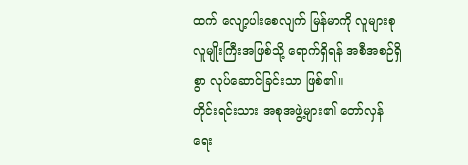ထက် လျော့ပါးစေလျက် မြန်မာကို လူများစုလူမျိုးကြီးအဖြစ်သို့ ရောက်ရှိရန် အစီအစဉ်ရှိစွာ လုပ်ဆောင်ခြင်းသာ ဖြစ်၏။
တိုင်းရင်းသား အစုအဖွဲ့များ၏ တော်လှန်ရေး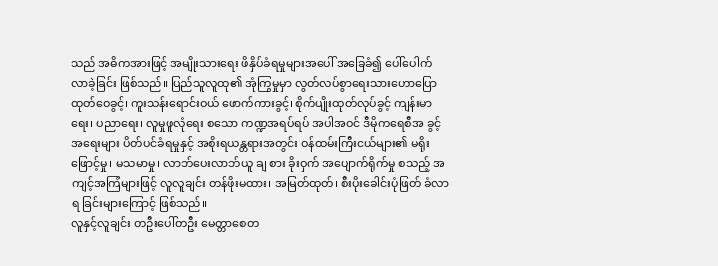သည် အဓိကအားဖြင့် အမျိုးသားရေး ဖိနှိပ်ခံရမှုများအပေါ် အခြေခံ၍ ပေါ်ပေါက်လာခဲ့ခြင်း ဖြစ်သည်။ ပြည်သူလူထု၏ အုံကြွမှုမှာ လွတ်လပ်စွာရေးသားဟောပြောထုတ်ဝေခွင့်၊ ကူးသန်းရောင်းဝယ် ဖောက်ကားခွင့်၊ စိုက်ပျိုးထုတ်လုပ်ခွင့် ကျန်းမာရေး၊ ပညာရေး၊ လူမှုဖူလုံရေး စသော ကဏ္ဍအရပ်ရပ် အပါအဝင် ဒီမိုကရေစီအ ခွင့်အရေးများ ပိတ်ပင်ခံရမှုနှင့် အစိုးရယန္တရားအတွင်း ဝန်ထမ်းကြီးငယ်များ၏ မရိုးဖြောင့်မှု၊ မသမာမှု၊ လာဘ်ပေးလာဘ်ယူ ချ စား ခိုးဝှက် အပျောက်ရိုက်မှု စသည့် အကျင့်အကြံများဖြင့် လူလူချင်း တန်ဖိုးမထား၊ အမြတ်ထုတ်၊ စီးပိုးခေါင်းပုံဖြတ် ခံလာရ ခြင်းများကြောင့် ဖြစ်သည်။
လူနှင့်လူချင်း တဦးပေါ်တဦး မေတ္တာစေတ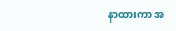နာထားကာ အ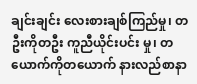ချင်းချင်း လေးစားချစ်ကြည်မှု၊ တဦးကိုတဦး ကူညီယိုင်းပင်း မှု၊ တယောက်ကိုတယောက် နားလည်စာနာ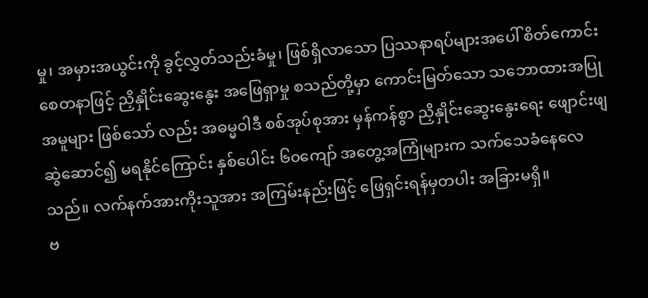မှု၊ အမှားအယွင်းကို ခွင့်လွှတ်သည်းခံမှု၊ ဖြစ်ရှိလာသော ပြဿနာရပ်များအပေါ် စိတ်ကောင်းစေတနာဖြင့် ညှိနှိုင်းဆွေးနွေး အဖြေရှာမှု စသည်တို့မှာ ကောင်းမြတ်သော သဘောထားအပြုအမူများ ဖြစ်သော် လည်း အဓမ္မဝါဒီ စစ်အုပ်စုအား မှန်ကန်စွာ ညှိနှိုင်းဆွေးနွေးရေး ဖျောင်းဖျ ဆွဲဆောင်၍ မရနိုင်ကြောင်း နှစ်ပေါင်း ၆၀ကျော် အတွေ့အကြုံများက သက်သေခံနေလေသည်။ လက်နက်အားကိုးသူအား အကြမ်းနည်းဖြင့် ဖြေရှင်းရန်မှတပါး အခြားမရှိ။
ဗ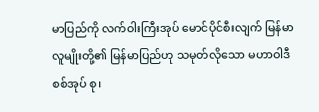မာပြည်ကို လက်ဝါးကြီးအုပ် မောင်ပိုင်စီးလျက် မြန်မာလူမျိုးတို့၏ မြန်မာပြည်ဟု သမုတ်လိုသော မဟာဝါဒီစစ်အုပ် စု၊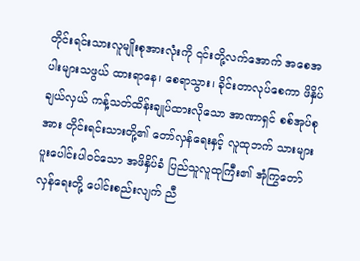တိုင်းရင်းသားလူမျိုးစုအားလုံးကို ၎င်းတို့လက်အောက် အစေအပါးများသဖွယ် ထားရာနေ၊ စေရာသွား၊ ခိုင်းတာလုပ်စေကာ ဖိနှိပ်ချယ်လှယ် ကန့်သတ်ထိန်းချုပ်ထားလိုသော အာဏာရှင် စစ်အုပ်စုအား တိုင်းရင်းသားတို့၏ တော်လှန်ရေးနှင့် လူထုဘက် သားများ ပူးပေါင်းပါဝင်သော အဖိနှိပ်ခံ ပြည်သူလူထုကြီး၏ အုံကြွတော်လှန်ရေးတို့ ပေါင်းစည်းလျက် ညီ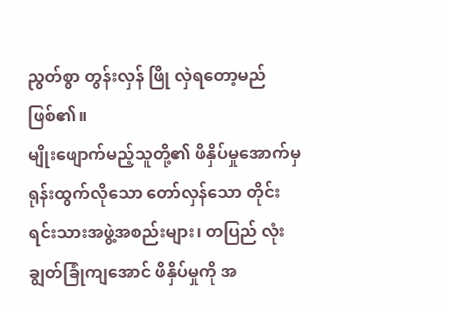ညွတ်စွာ တွန်းလှန် ဖြို လှဲရတော့မည် ဖြစ်၏။
မျိုးဖျောက်မည့်သူတို့၏ ဖိနှိပ်မှုအောက်မှ ရုန်းထွက်လိုသော တော်လှန်သော တိုင်းရင်းသားအဖွဲ့အစည်းများ၊ တပြည် လုံးချွတ်ခြုံကျအောင် ဖိနှိပ်မှုကို အ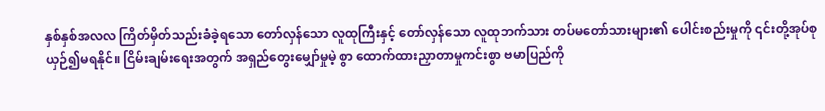နှစ်နှစ်အလလ ကြိတ်မှိတ်သည်းခံခဲ့ရသော တော်လှန်သော လူထုကြီးနှင့် တော်လှန်သော လူထုဘက်သား တပ်မတော်သားများ၏ ပေါင်းစည်းမှုကို ၎င်းတို့အုပ်စု ယှဉ်၍မရနိုင်။ ငြိမ်းချမ်းရေးအတွက် အရှည်တွေးမျှော်မှုမဲ့ စွာ ထောက်ထားညှာတာမှုကင်းစွာ ဗမာပြည်ကို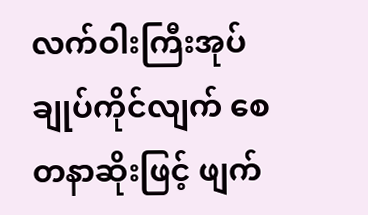လက်ဝါးကြီးအုပ် ချုပ်ကိုင်လျက် စေတနာဆိုးဖြင့် ဖျက်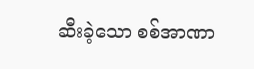ဆီးခဲ့သော စစ်အာဏာ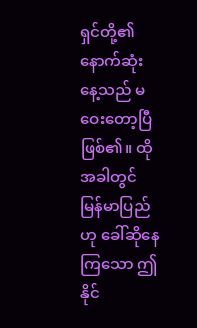ရှင်တို့၏ နောက်ဆုံးနေ့သည် မဝေးတော့ပြီ ဖြစ်၏။ ထိုအခါတွင် မြန်မာပြည်ဟု ခေါ်ဆိုနေကြသော ဤနိုင်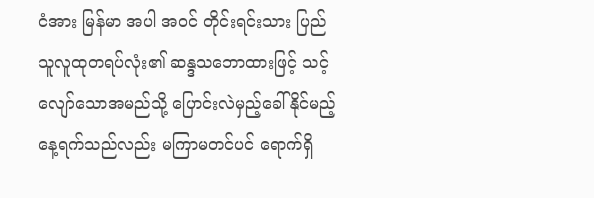ငံအား မြန်မာ အပါ အဝင် တိုင်းရင်းသား ပြည်သူလူထုတရပ်လုံး၏ ဆန္ဒသဘောထားဖြင့် သင့်လျော်သောအမည်သို့ ပြောင်းလဲမှည့်ခေါ်နိုင်မည့် နေ့ရက်သည်လည်း မကြာမတင်ပင် ရောက်ရှိ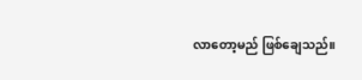လာတော့မည် ဖြစ်ချေသည်။